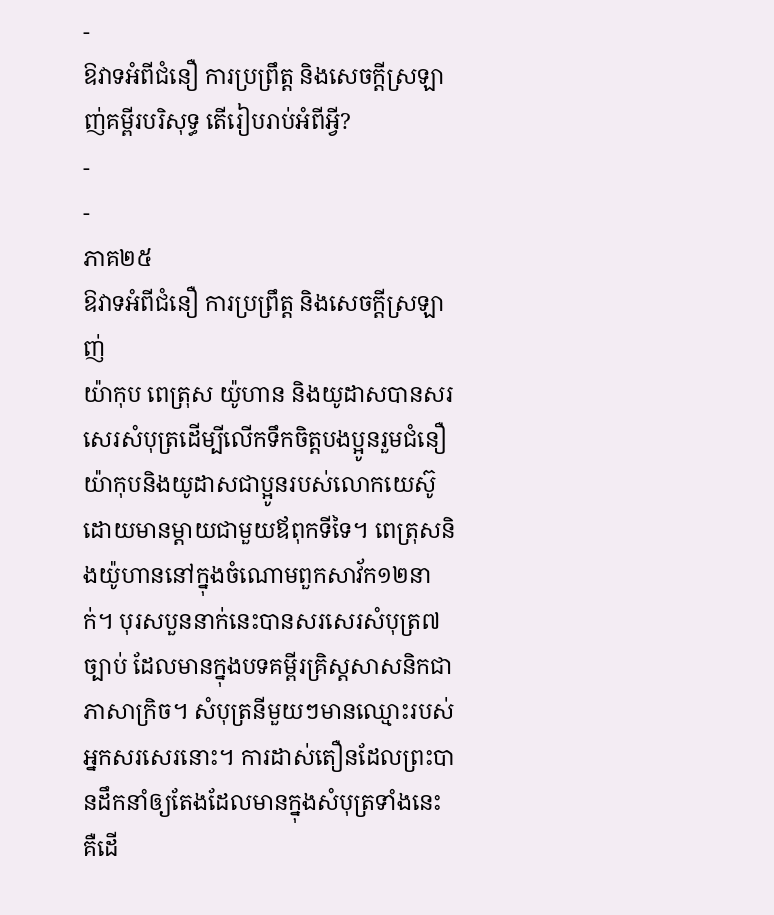-
ឱវាទអំពីជំនឿ ការប្រព្រឹត្ត និងសេចក្ដីស្រឡាញ់គម្ពីរបរិសុទ្ធ តើរៀបរាប់អំពីអ្វី?
-
-
ភាគ២៥
ឱវាទអំពីជំនឿ ការប្រព្រឹត្ត និងសេចក្ដីស្រឡាញ់
យ៉ាកុប ពេត្រុស យ៉ូហាន និងយូដាសបានសរសេរសំបុត្រដើម្បីលើកទឹកចិត្តបងប្អូនរួមជំនឿ
យ៉ាកុបនិងយូដាសជាប្អូនរបស់លោកយេស៊ូដោយមានម្ដាយជាមួយឪពុកទីទៃ។ ពេត្រុសនិងយ៉ូហាននៅក្នុងចំណោមពួកសាវ័ក១២នាក់។ បុរសបួននាក់នេះបានសរសេរសំបុត្រ៧ច្បាប់ ដែលមានក្នុងបទគម្ពីរគ្រិស្តសាសនិកជាភាសាក្រិច។ សំបុត្រនីមួយៗមានឈ្មោះរបស់អ្នកសរសេរនោះ។ ការដាស់តឿនដែលព្រះបានដឹកនាំឲ្យតែងដែលមានក្នុងសំបុត្រទាំងនេះ គឺដើ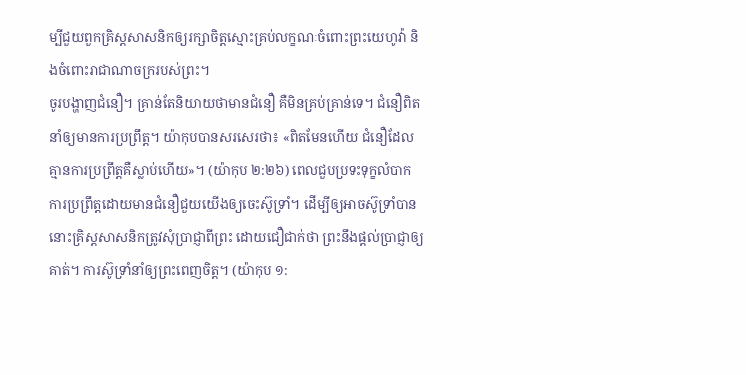ម្បីជួយពួកគ្រិស្តសាសនិកឲ្យរក្សាចិត្តស្មោះគ្រប់លក្ខណៈចំពោះព្រះយេហូវ៉ា និងចំពោះរាជាណាចក្ររបស់ព្រះ។
ចូរបង្ហាញជំនឿ។ គ្រាន់តែនិយាយថាមានជំនឿ គឺមិនគ្រប់គ្រាន់ទេ។ ជំនឿពិតនាំឲ្យមានការប្រព្រឹត្ត។ យ៉ាកុបបានសរសេរថា៖ «ពិតមែនហើយ ជំនឿដែលគ្មានការប្រព្រឹត្តគឺស្លាប់ហើយ»។ (យ៉ាកុប ២:២៦) ពេលជួបប្រទះទុក្ខលំបាក ការប្រព្រឹត្តដោយមានជំនឿជួយយើងឲ្យចេះស៊ូទ្រាំ។ ដើម្បីឲ្យអាចស៊ូទ្រាំបាន នោះគ្រិស្តសាសនិកត្រូវសុំប្រាជ្ញាពីព្រះ ដោយជឿជាក់ថា ព្រះនឹងផ្ដល់ប្រាជ្ញាឲ្យគាត់។ ការស៊ូទ្រាំនាំឲ្យព្រះពេញចិត្ត។ (យ៉ាកុប ១: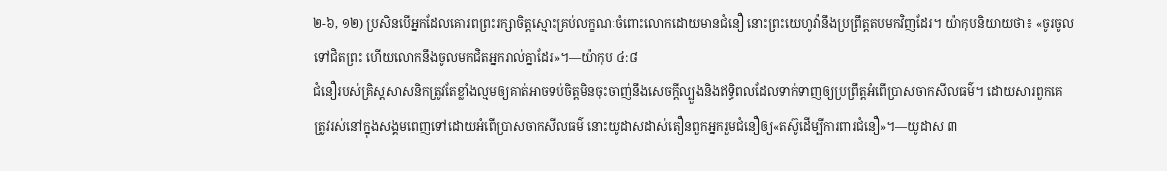២-៦, ១២) ប្រសិនបើអ្នកដែលគោរពព្រះរក្សាចិត្តស្មោះគ្រប់លក្ខណៈចំពោះលោកដោយមានជំនឿ នោះព្រះយេហូវ៉ានឹងប្រព្រឹត្តតបមកវិញដែរ។ យ៉ាកុបនិយាយថា៖ «ចូរចូលទៅជិតព្រះ ហើយលោកនឹងចូលមកជិតអ្នករាល់គ្នាដែរ»។—យ៉ាកុប ៤:៨
ជំនឿរបស់គ្រិស្តសាសនិកត្រូវតែខ្លាំងល្មមឲ្យគាត់អាចទប់ចិត្តមិនចុះចាញ់នឹងសេចក្ដីល្បួងនិងឥទ្ធិពលដែលទាក់ទាញឲ្យប្រព្រឹត្តអំពើប្រាសចាកសីលធម៌។ ដោយសារពួកគេត្រូវរស់នៅក្នុងសង្គមពេញទៅដោយអំពើប្រាសចាកសីលធម៌ នោះយូដាសដាស់តឿនពួកអ្នករួមជំនឿឲ្យ«តស៊ូដើម្បីការពារជំនឿ»។—យូដាស ៣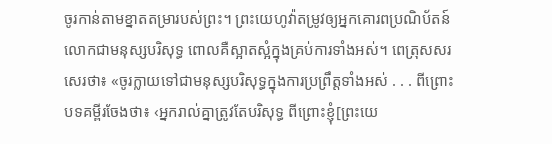ចូរកាន់តាមខ្នាតតម្រារបស់ព្រះ។ ព្រះយេហូវ៉ាតម្រូវឲ្យអ្នកគោរពប្រណិប័តន៍លោកជាមនុស្សបរិសុទ្ធ ពោលគឺស្អាតស្អំក្នុងគ្រប់ការទាំងអស់។ ពេត្រុសសរសេរថា៖ «ចូរក្លាយទៅជាមនុស្សបរិសុទ្ធក្នុងការប្រព្រឹត្តទាំងអស់ . . . ពីព្រោះបទគម្ពីរចែងថា៖ ‹អ្នករាល់គ្នាត្រូវតែបរិសុទ្ធ ពីព្រោះខ្ញុំ[ព្រះយេ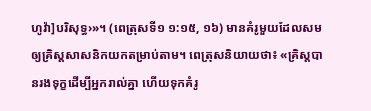ហូវ៉ា]បរិសុទ្ធ›»។ (ពេត្រុសទី១ ១:១៥, ១៦) មានគំរូមួយដែលសមឲ្យគ្រិស្តសាសនិកយកតម្រាប់តាម។ ពេត្រុសនិយាយថា៖ «គ្រិស្តបានរងទុក្ខដើម្បីអ្នករាល់គ្នា ហើយទុកគំរូ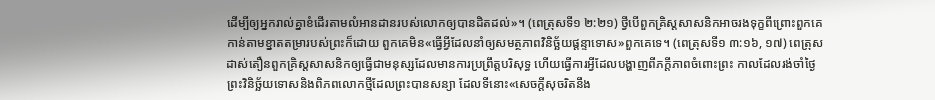ដើម្បីឲ្យអ្នករាល់គ្នាខំដើរតាមលំអានដានរបស់លោកឲ្យបានដិតដល់»។ (ពេត្រុសទី១ ២:២១) ថ្វីបើពួកគ្រិស្តសាសនិកអាចរងទុក្ខពីព្រោះពួកគេកាន់តាមខ្នាតតម្រារបស់ព្រះក៏ដោយ ពួកគេមិន«ធ្វើអ្វីដែលនាំឲ្យសមត្ថភាពវិនិច្ឆ័យផ្ដន្ទាទោស»ពួកគេទេ។ (ពេត្រុសទី១ ៣:១៦, ១៧) ពេត្រុសដាស់តឿនពួកគ្រិស្តសាសនិកឲ្យធ្វើជាមនុស្សដែលមានការប្រព្រឹត្តបរិសុទ្ធ ហើយធ្វើការអ្វីដែលបង្ហាញពីភក្ដីភាពចំពោះព្រះ កាលដែលរង់ចាំថ្ងៃព្រះវិនិច្ឆ័យទោសនិងពិភពលោកថ្មីដែលព្រះបានសន្យា ដែលទីនោះ«សេចក្ដីសុចរិតនឹង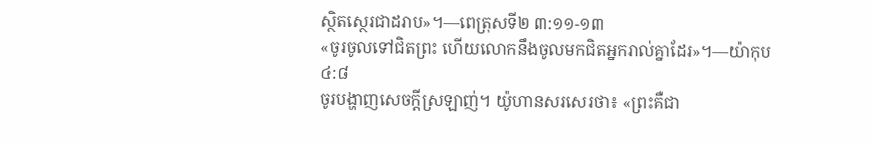ស្ថិតស្ថេរជាដរាប»។—ពេត្រុសទី២ ៣:១១-១៣
«ចូរចូលទៅជិតព្រះ ហើយលោកនឹងចូលមកជិតអ្នករាល់គ្នាដែរ»។—យ៉ាកុប ៤:៨
ចូរបង្ហាញសេចក្ដីស្រឡាញ់។ យ៉ូហានសរសេរថា៖ «ព្រះគឺជា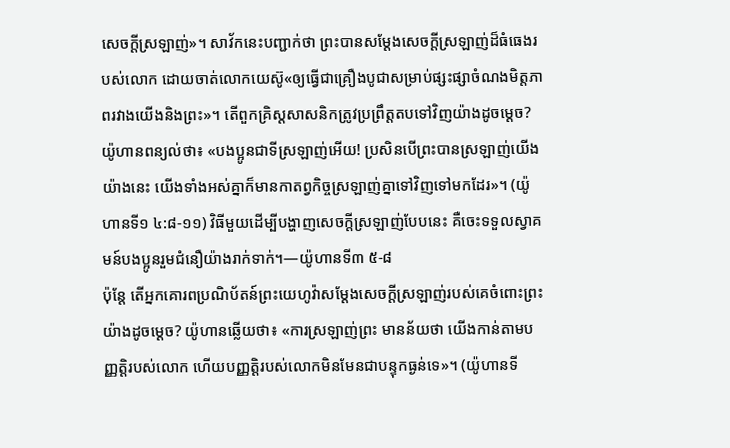សេចក្ដីស្រឡាញ់»។ សាវ័កនេះបញ្ជាក់ថា ព្រះបានសម្ដែងសេចក្ដីស្រឡាញ់ដ៏ធំធេងរបស់លោក ដោយចាត់លោកយេស៊ូ«ឲ្យធ្វើជាគ្រឿងបូជាសម្រាប់ផ្សះផ្សាចំណងមិត្តភាពរវាងយើងនិងព្រះ»។ តើពួកគ្រិស្តសាសនិកត្រូវប្រព្រឹត្តតបទៅវិញយ៉ាងដូចម្ដេច? យ៉ូហានពន្យល់ថា៖ «បងប្អូនជាទីស្រឡាញ់អើយ! ប្រសិនបើព្រះបានស្រឡាញ់យើងយ៉ាងនេះ យើងទាំងអស់គ្នាក៏មានកាតព្វកិច្ចស្រឡាញ់គ្នាទៅវិញទៅមកដែរ»។ (យ៉ូហានទី១ ៤:៨-១១) វិធីមួយដើម្បីបង្ហាញសេចក្ដីស្រឡាញ់បែបនេះ គឺចេះទទួលស្វាគមន៍បងប្អូនរួមជំនឿយ៉ាងរាក់ទាក់។—យ៉ូហានទី៣ ៥-៨
ប៉ុន្តែ តើអ្នកគោរពប្រណិប័តន៍ព្រះយេហូវ៉ាសម្ដែងសេចក្ដីស្រឡាញ់របស់គេចំពោះព្រះយ៉ាងដូចម្ដេច? យ៉ូហានឆ្លើយថា៖ «ការស្រឡាញ់ព្រះ មានន័យថា យើងកាន់តាមបញ្ញត្ដិរបស់លោក ហើយបញ្ញត្ដិរបស់លោកមិនមែនជាបន្ទុកធ្ងន់ទេ»។ (យ៉ូហានទី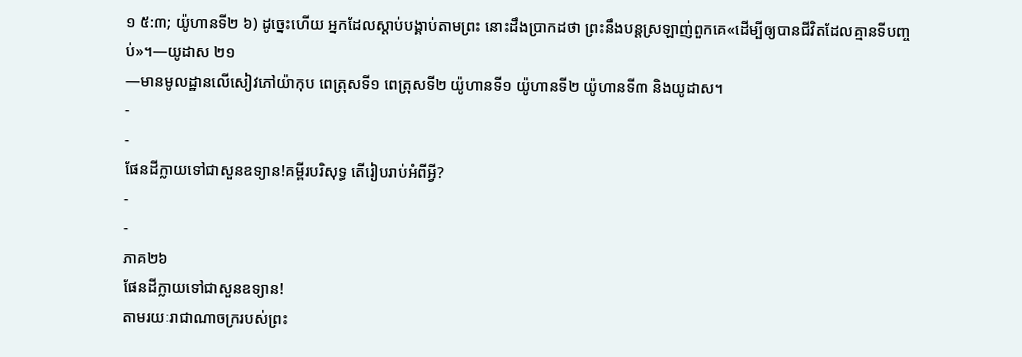១ ៥:៣; យ៉ូហានទី២ ៦) ដូច្នេះហើយ អ្នកដែលស្ដាប់បង្គាប់តាមព្រះ នោះដឹងប្រាកដថា ព្រះនឹងបន្តស្រឡាញ់ពួកគេ«ដើម្បីឲ្យបានជីវិតដែលគ្មានទីបញ្ចប់»។—យូដាស ២១
—មានមូលដ្ឋានលើសៀវភៅយ៉ាកុប ពេត្រុសទី១ ពេត្រុសទី២ យ៉ូហានទី១ យ៉ូហានទី២ យ៉ូហានទី៣ និងយូដាស។
-
-
ផែនដីក្លាយទៅជាសួនឧទ្យាន!គម្ពីរបរិសុទ្ធ តើរៀបរាប់អំពីអ្វី?
-
-
ភាគ២៦
ផែនដីក្លាយទៅជាសួនឧទ្យាន!
តាមរយៈរាជាណាចក្ររបស់ព្រះ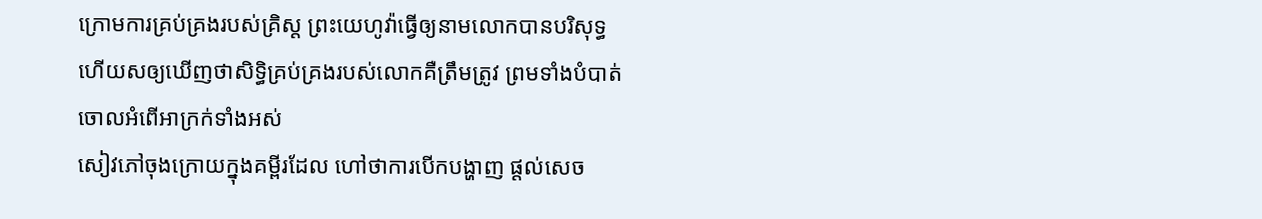ក្រោមការគ្រប់គ្រងរបស់គ្រិស្ត ព្រះយេហូវ៉ាធ្វើឲ្យនាមលោកបានបរិសុទ្ធ ហើយសឲ្យឃើញថាសិទ្ធិគ្រប់គ្រងរបស់លោកគឺត្រឹមត្រូវ ព្រមទាំងបំបាត់ចោលអំពើអាក្រក់ទាំងអស់
សៀវភៅចុងក្រោយក្នុងគម្ពីរដែល ហៅថាការបើកបង្ហាញ ផ្ដល់សេច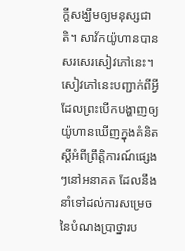ក្ដីសង្ឃឹមឲ្យមនុស្សជាតិ។ សាវ័កយ៉ូហានបានសរសេរសៀវភៅនេះ។ សៀវភៅនេះបញ្ជាក់ពីអ្វីដែលព្រះបើកបង្ហាញឲ្យយ៉ូហានឃើញក្នុងគំនិតស្តីអំពីព្រឹត្ដិការណ៍ផ្សេងៗនៅអនាគត ដែលនឹងនាំទៅដល់ការសម្រេចនៃបំណងប្រាថ្នារប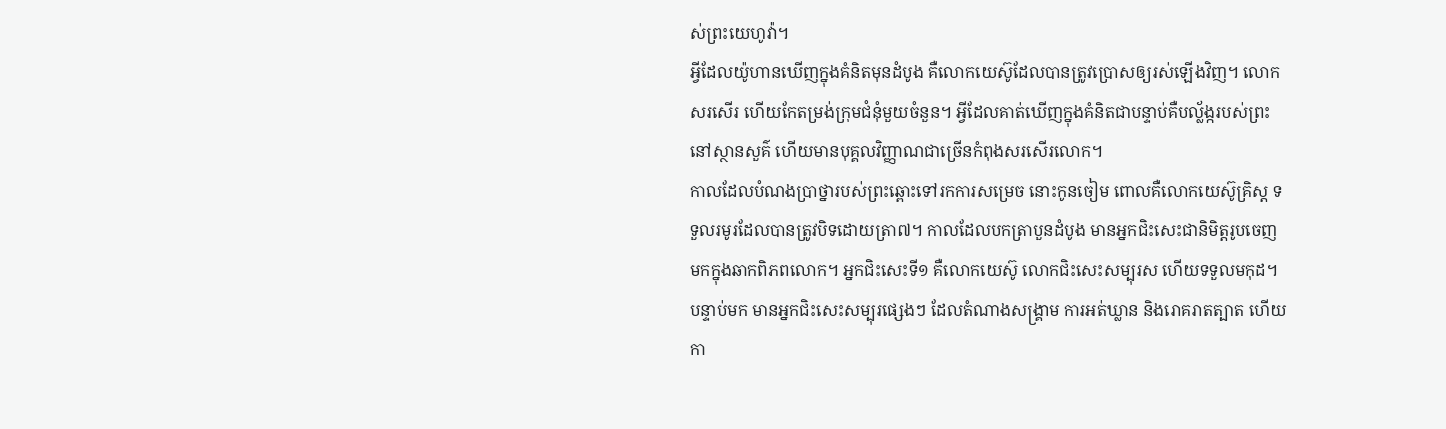ស់ព្រះយេហូវ៉ា។
អ្វីដែលយ៉ូហានឃើញក្នុងគំនិតមុនដំបូង គឺលោកយេស៊ូដែលបានត្រូវប្រោសឲ្យរស់ឡើងវិញ។ លោកសរសើរ ហើយកែតម្រង់ក្រុមជំនុំមួយចំនួន។ អ្វីដែលគាត់ឃើញក្នុងគំនិតជាបន្ទាប់គឺបល្ល័ង្ករបស់ព្រះនៅស្ថានសួគ៌ ហើយមានបុគ្គលវិញ្ញាណជាច្រើនកំពុងសរសើរលោក។
កាលដែលបំណងប្រាថ្នារបស់ព្រះឆ្ពោះទៅរកការសម្រេច នោះកូនចៀម ពោលគឺលោកយេស៊ូគ្រិស្ត ទទួលរមូរដែលបានត្រូវបិទដោយត្រា៧។ កាលដែលបកត្រាបួនដំបូង មានអ្នកជិះសេះជានិមិត្តរូបចេញមកក្នុងឆាកពិភពលោក។ អ្នកជិះសេះទី១ គឺលោកយេស៊ូ លោកជិះសេះសម្បុរស ហើយទទួលមកុដ។ បន្ទាប់មក មានអ្នកជិះសេះសម្បុរផ្សេងៗ ដែលតំណាងសង្គ្រាម ការអត់ឃ្លាន និងរោគរាតត្បាត ហើយកា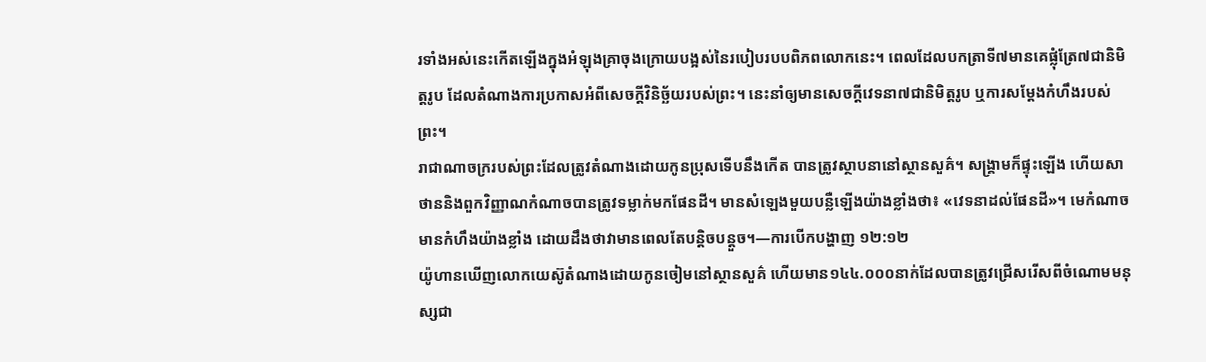រទាំងអស់នេះកើតឡើងក្នុងអំឡុងគ្រាចុងក្រោយបង្អស់នៃរបៀបរបបពិភពលោកនេះ។ ពេលដែលបកត្រាទី៧មានគេផ្លុំត្រែ៧ជានិមិត្តរូប ដែលតំណាងការប្រកាសអំពីសេចក្ដីវិនិច្ឆ័យរបស់ព្រះ។ នេះនាំឲ្យមានសេចក្ដីវេទនា៧ជានិមិត្តរូប ឬការសម្ដែងកំហឹងរបស់ព្រះ។
រាជាណាចក្ររបស់ព្រះដែលត្រូវតំណាងដោយកូនប្រុសទើបនឹងកើត បានត្រូវស្ថាបនានៅស្ថានសួគ៌។ សង្គ្រាមក៏ផ្ទុះឡើង ហើយសាថាននិងពួកវិញ្ញាណកំណាចបានត្រូវទម្លាក់មកផែនដី។ មានសំឡេងមួយបន្លឺឡើងយ៉ាងខ្លាំងថា៖ «វេទនាដល់ផែនដី»។ មេកំណាចមានកំហឹងយ៉ាងខ្លាំង ដោយដឹងថាវាមានពេលតែបន្ដិចបន្តួច។—ការបើកបង្ហាញ ១២:១២
យ៉ូហានឃើញលោកយេស៊ូតំណាងដោយកូនចៀមនៅស្ថានសួគ៌ ហើយមាន១៤៤.០០០នាក់ដែលបានត្រូវជ្រើសរើសពីចំណោមមនុស្សជា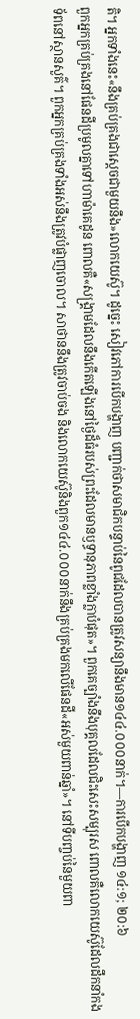តិ។ អ្នកទាំងនេះ«នឹងគ្រប់គ្រងជាស្តេចជាមួយនឹង»លោកយេស៊ូ។ ដូច្នេះ សៀវភៅការបើកបង្ហាញ បញ្ជាក់ថាសមាជិកបន្ទាប់នៃពូជដែលបានត្រូវសន្យានឹងមាន១៤៤.០០០នាក់។—ការបើកបង្ហាញ ១៤:១; ២០:៦
ពួកអ្នកគ្រប់គ្រងនៅផែនដីប្រមូលគ្នាទៅហាម៉ាគេដូន ពោលគឺ«សង្គ្រាមដែលនឹងកើតឡើងនៅថ្ងៃដ៏ធំរបស់ព្រះដែលមានឫទ្ធានុភាពខ្លាំងក្លាបំផុត»។ ពួកគេច្បាំងនឹងបុគ្គលដែលជិះសេះសម្បុរស ពោលគឺលោកយេស៊ូដែលដឹកនាំកងទ័ពនៅស្ថានសួគ៌។ ពួកអ្នកគ្រប់គ្រងទាំងអស់នឹងត្រូវបំផ្លាញចោល។ សាថាននឹងត្រូវចាប់ចង និងលោកយេស៊ូនិងពួក១៤៤.០០០នាក់នឹងគ្រប់គ្រងមកលើផែនដី«អស់មួយពាន់ឆ្នាំ»។ នៅទីបញ្ចប់នៃមួយពា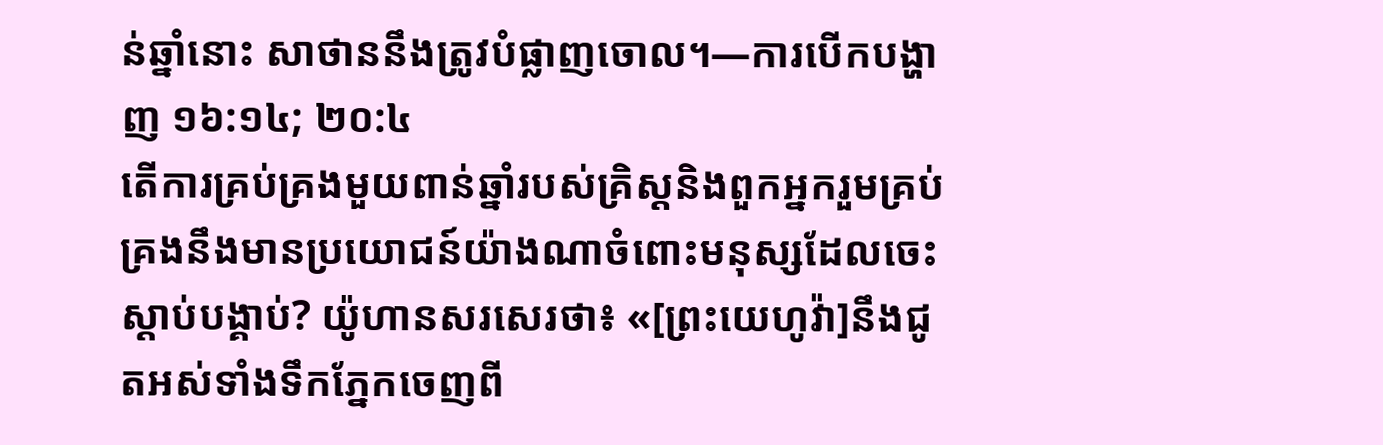ន់ឆ្នាំនោះ សាថាននឹងត្រូវបំផ្លាញចោល។—ការបើកបង្ហាញ ១៦:១៤; ២០:៤
តើការគ្រប់គ្រងមួយពាន់ឆ្នាំរបស់គ្រិស្តនិងពួកអ្នករួមគ្រប់គ្រងនឹងមានប្រយោជន៍យ៉ាងណាចំពោះមនុស្សដែលចេះស្ដាប់បង្គាប់? យ៉ូហានសរសេរថា៖ «[ព្រះយេហូវ៉ា]នឹងជូតអស់ទាំងទឹកភ្នែកចេញពី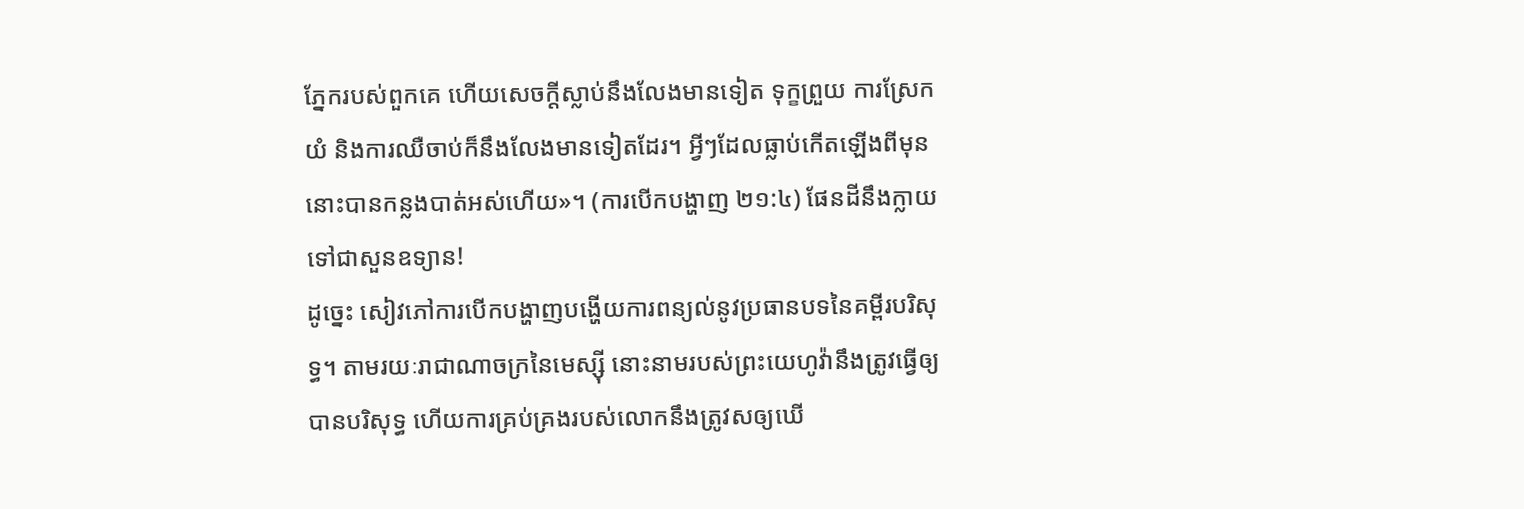ភ្នែករបស់ពួកគេ ហើយសេចក្ដីស្លាប់នឹងលែងមានទៀត ទុក្ខព្រួយ ការស្រែកយំ និងការឈឺចាប់ក៏នឹងលែងមានទៀតដែរ។ អ្វីៗដែលធ្លាប់កើតឡើងពីមុន នោះបានកន្លងបាត់អស់ហើយ»។ (ការបើកបង្ហាញ ២១:៤) ផែនដីនឹងក្លាយទៅជាសួនឧទ្យាន!
ដូច្នេះ សៀវភៅការបើកបង្ហាញបង្ហើយការពន្យល់នូវប្រធានបទនៃគម្ពីរបរិសុទ្ធ។ តាមរយៈរាជាណាចក្រនៃមេស្ស៊ី នោះនាមរបស់ព្រះយេហូវ៉ានឹងត្រូវធ្វើឲ្យបានបរិសុទ្ធ ហើយការគ្រប់គ្រងរបស់លោកនឹងត្រូវសឲ្យឃើ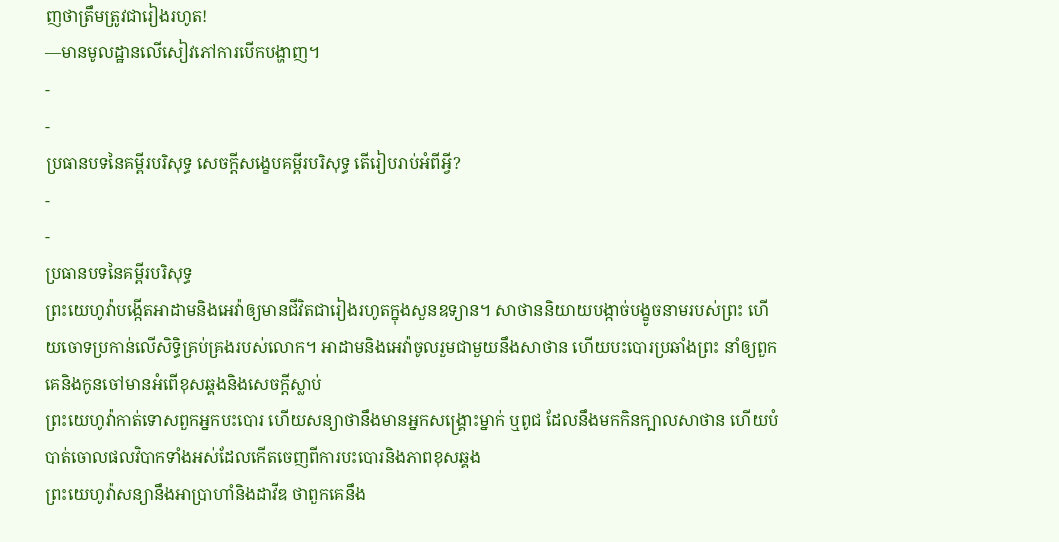ញថាត្រឹមត្រូវជារៀងរហូត!
—មានមូលដ្ឋានលើសៀវភៅការបើកបង្ហាញ។
-
-
ប្រធានបទនៃគម្ពីរបរិសុទ្ធ សេចក្ដីសង្ខេបគម្ពីរបរិសុទ្ធ តើរៀបរាប់អំពីអ្វី?
-
-
ប្រធានបទនៃគម្ពីរបរិសុទ្ធ
ព្រះយេហូវ៉ាបង្កើតអាដាមនិងអេវ៉ាឲ្យមានជីវិតជារៀងរហូតក្នុងសួនឧទ្យាន។ សាថាននិយាយបង្កាច់បង្ខូចនាមរបស់ព្រះ ហើយចោទប្រកាន់លើសិទ្ធិគ្រប់គ្រងរបស់លោក។ អាដាមនិងអេវ៉ាចូលរួមជាមួយនឹងសាថាន ហើយបះបោរប្រឆាំងព្រះ នាំឲ្យពួកគេនិងកូនចៅមានអំពើខុសឆ្គងនិងសេចក្ដីស្លាប់
ព្រះយេហូវ៉ាកាត់ទោសពួកអ្នកបះបោរ ហើយសន្យាថានឹងមានអ្នកសង្គ្រោះម្នាក់ ឬពូជ ដែលនឹងមកកិនក្បាលសាថាន ហើយបំបាត់ចោលផលវិបាកទាំងអស់ដែលកើតចេញពីការបះបោរនិងភាពខុសឆ្គង
ព្រះយេហូវ៉ាសន្យានឹងអាប្រាហាំនិងដាវីឌ ថាពួកគេនឹង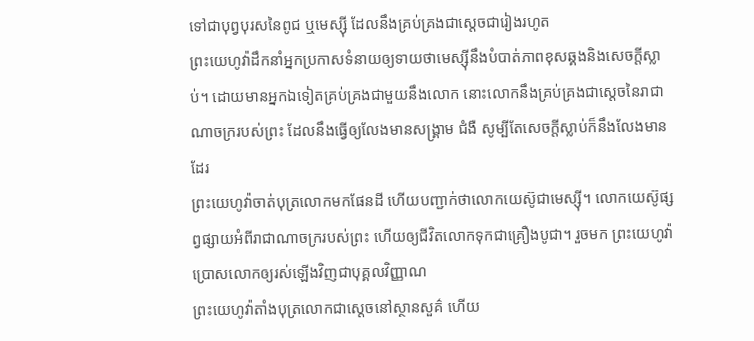ទៅជាបុព្វបុរសនៃពូជ ឬមេស្ស៊ី ដែលនឹងគ្រប់គ្រងជាស្តេចជារៀងរហូត
ព្រះយេហូវ៉ាដឹកនាំអ្នកប្រកាសទំនាយឲ្យទាយថាមេស្ស៊ីនឹងបំបាត់ភាពខុសឆ្គងនិងសេចក្ដីស្លាប់។ ដោយមានអ្នកឯទៀតគ្រប់គ្រងជាមួយនឹងលោក នោះលោកនឹងគ្រប់គ្រងជាស្តេចនៃរាជាណាចក្ររបស់ព្រះ ដែលនឹងធ្វើឲ្យលែងមានសង្គ្រាម ជំងឺ សូម្បីតែសេចក្ដីស្លាប់ក៏នឹងលែងមានដែរ
ព្រះយេហូវ៉ាចាត់បុត្រលោកមកផែនដី ហើយបញ្ជាក់ថាលោកយេស៊ូជាមេស្ស៊ី។ លោកយេស៊ូផ្សព្វផ្សាយអំពីរាជាណាចក្ររបស់ព្រះ ហើយឲ្យជីវិតលោកទុកជាគ្រឿងបូជា។ រួចមក ព្រះយេហូវ៉ាប្រោសលោកឲ្យរស់ឡើងវិញជាបុគ្គលវិញ្ញាណ
ព្រះយេហូវ៉ាតាំងបុត្រលោកជាស្តេចនៅស្ថានសួគ៌ ហើយ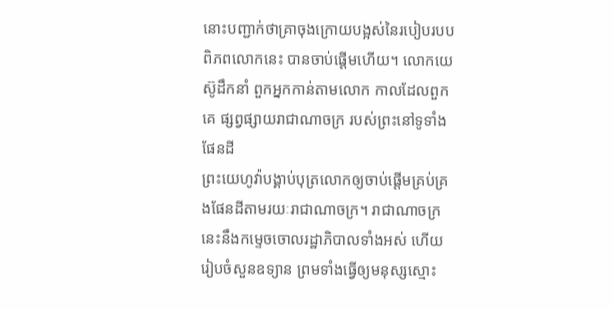នោះបញ្ជាក់ថាគ្រាចុងក្រោយបង្អស់នៃរបៀបរបបពិភពលោកនេះ បានចាប់ផ្ដើមហើយ។ លោកយេស៊ូដឹកនាំ ពួកអ្នកកាន់តាមលោក កាលដែលពួកគេ ផ្សព្វផ្សាយរាជាណាចក្រ របស់ព្រះនៅទូទាំង ផែនដី
ព្រះយេហូវ៉ាបង្គាប់បុត្រលោកឲ្យចាប់ផ្ដើមគ្រប់គ្រងផែនដីតាមរយៈរាជាណាចក្រ។ រាជាណាចក្រនេះនឹងកម្ទេចចោលរដ្ឋាភិបាលទាំងអស់ ហើយរៀបចំសួនឧទ្យាន ព្រមទាំងធ្វើឲ្យមនុស្សស្មោះ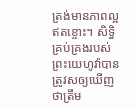ត្រង់មានភាពល្អឥតខ្ចោះ។ សិទ្ធិគ្រប់គ្រងរបស់ព្រះយេហូវ៉ាបានត្រូវសឲ្យឃើញថាត្រឹម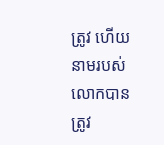ត្រូវ ហើយនាមរបស់លោកបានត្រូវ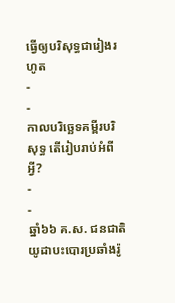ធ្វើឲ្យបរិសុទ្ធជារៀងរហូត
-
-
កាលបរិច្ឆេទគម្ពីរបរិសុទ្ធ តើរៀបរាប់អំពីអ្វី?
-
-
ឆ្នាំ៦៦ គ.ស. ជនជាតិយូដាបះបោរប្រឆាំងរ៉ូ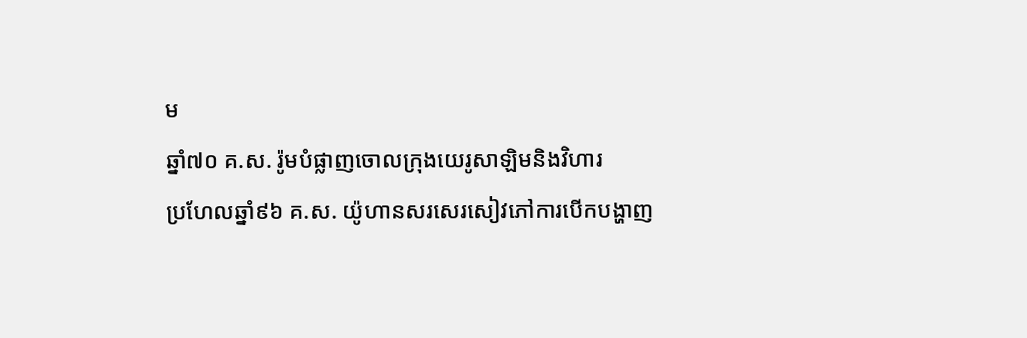ម
ឆ្នាំ៧០ គ.ស. រ៉ូមបំផ្លាញចោលក្រុងយេរូសាឡិមនិងវិហារ
ប្រហែលឆ្នាំ៩៦ គ.ស. យ៉ូហានសរសេរសៀវភៅការបើកបង្ហាញ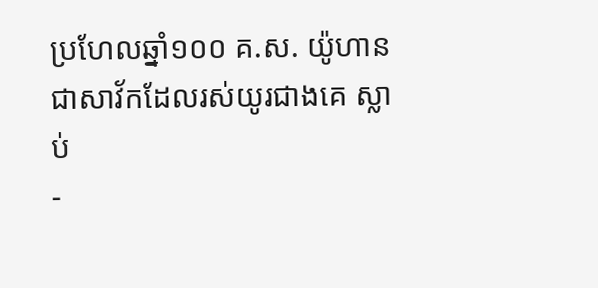ប្រហែលឆ្នាំ១០០ គ.ស. យ៉ូហានជាសាវ័កដែលរស់យូរជាងគេ ស្លាប់
-